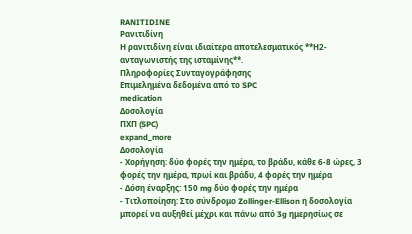RANITIDINE
Ρανιτιδίνη
Η ρανιτιδίνη είναι ιδιαίτερα αποτελεσματικός **Η2-ανταγωνιστής της ισταμίνης**.
Πληροφορίες Συνταγογράφησης
Επιμελημένα δεδομένα από το SPC
medication
Δοσολογία
ΠΧΠ (SPC)
expand_more
Δοσολογία
- Χορήγηση: δύο φορές την ημέρα, το βράδυ, κάθε 6-8 ώρες, 3 φορές την ημέρα, πρωί και βράδυ, 4 φορές την ημέρα
- Δόση έναρξης: 150 mg δύο φορές την ημέρα
- Τιτλοποίηση: Στο σύνδρομο Zollinger-Ellison η δοσολογία μπορεί να αυξηθεί μέχρι και πάνω από 3g ημερησίως σε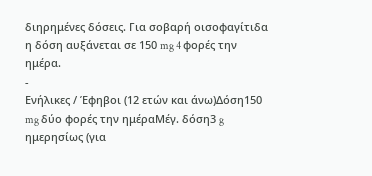διηρημένες δόσεις. Για σοβαρή οισοφαγίτιδα η δόση αυξάνεται σε 150 mg 4 φορές την ημέρα.
-
Ενήλικες / Έφηβοι (12 ετών και άνω)Δόση150 mg δύο φορές την ημέραΜέγ. δόση3 g ημερησίως (για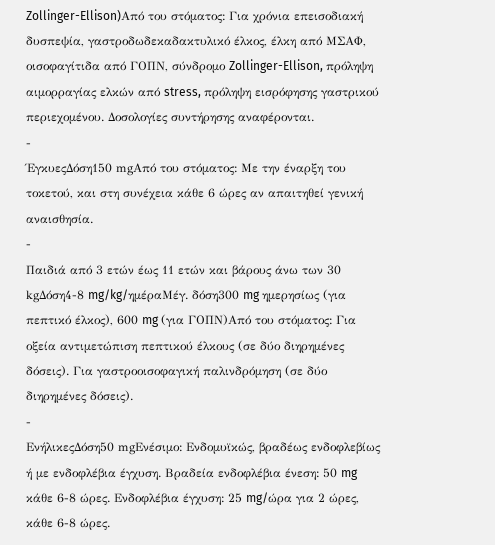Zollinger-Ellison)Από του στόματος: Για χρόνια επεισοδιακή δυσπεψία, γαστροδωδεκαδακτυλικό έλκος, έλκη από ΜΣΑΦ, οισοφαγίτιδα από ΓΟΠΝ, σύνδρομο Zollinger-Ellison, πρόληψη αιμορραγίας ελκών από stress, πρόληψη εισρόφησης γαστρικού περιεχομένου. Δοσολογίες συντήρησης αναφέρονται.
-
ΈγκυεςΔόση150 mgΑπό του στόματος: Με την έναρξη του τοκετού, και στη συνέχεια κάθε 6 ώρες αν απαιτηθεί γενική αναισθησία.
-
Παιδιά από 3 ετών έως 11 ετών και βάρους άνω των 30 kgΔόση4-8 mg/kg/ημέραΜέγ. δόση300 mg ημερησίως (για πεπτικό έλκος), 600 mg (για ΓΟΠΝ)Από του στόματος: Για οξεία αντιμετώπιση πεπτικού έλκους (σε δύο διηρημένες δόσεις). Για γαστροοισοφαγική παλινδρόμηση (σε δύο διηρημένες δόσεις).
-
ΕνήλικεςΔόση50 mgΕνέσιμο: Ενδομυϊκώς, βραδέως ενδοφλεβίως ή με ενδοφλέβια έγχυση. Βραδεία ενδοφλέβια ένεση: 50 mg κάθε 6-8 ώρες. Ενδοφλέβια έγχυση: 25 mg/ώρα για 2 ώρες, κάθε 6-8 ώρες.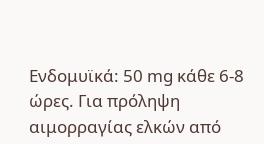Ενδομυϊκά: 50 mg κάθε 6-8 ώρες. Για πρόληψη αιμορραγίας ελκών από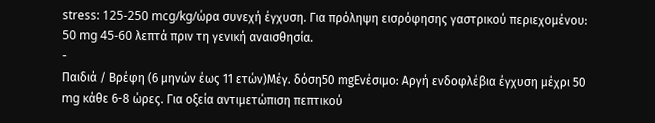stress: 125-250 mcg/kg/ώρα συνεχή έγχυση. Για πρόληψη εισρόφησης γαστρικού περιεχομένου: 50 mg 45-60 λεπτά πριν τη γενική αναισθησία.
-
Παιδιά / Βρέφη (6 μηνών έως 11 ετών)Μέγ. δόση50 mgΕνέσιμο: Αργή ενδοφλέβια έγχυση μέχρι 50 mg κάθε 6-8 ώρες. Για οξεία αντιμετώπιση πεπτικού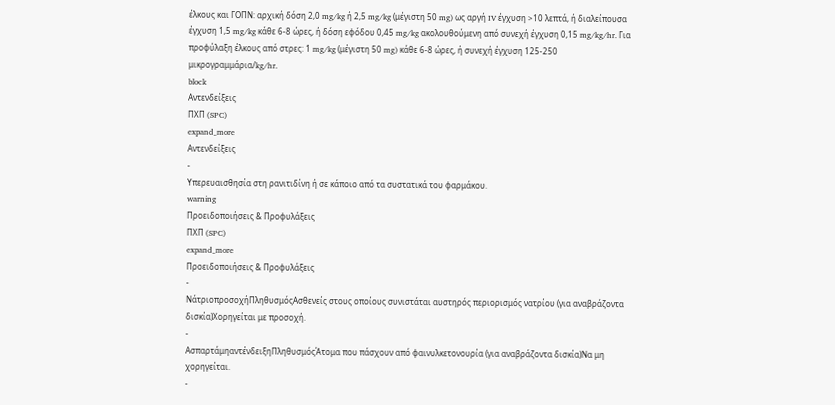έλκους και ΓΟΠΝ: αρχική δόση 2,0 mg/kg ή 2,5 mg/kg (μέγιστη 50 mg) ως αργή IV έγχυση >10 λεπτά, ή διαλείπουσα έγχυση 1,5 mg/kg κάθε 6-8 ώρες, ή δόση εφόδου 0,45 mg/kg ακολουθούμενη από συνεχή έγχυση 0,15 mg/kg/hr. Για προφύλαξη έλκους από στρες: 1 mg/kg (μέγιστη 50 mg) κάθε 6-8 ώρες, ή συνεχή έγχυση 125-250 μικρογραμμάρια/kg/hr.
block
Αντενδείξεις
ΠΧΠ (SPC)
expand_more
Αντενδείξεις
-
Υπερευαισθησία στη ρανιτιδίνη ή σε κάποιο από τα συστατικά του φαρμάκου.
warning
Προειδοποιήσεις & Προφυλάξεις
ΠΧΠ (SPC)
expand_more
Προειδοποιήσεις & Προφυλάξεις
-
ΝάτριοπροσοχήΠληθυσμόςΑσθενείς στους οποίους συνιστάται αυστηρός περιορισμός νατρίου (για αναβράζοντα δισκία)Χορηγείται με προσοχή.
-
ΑσπαρτάμηαντένδειξηΠληθυσμόςΆτομα που πάσχουν από φαινυλκετονουρία (για αναβράζοντα δισκία)Να μη χορηγείται.
-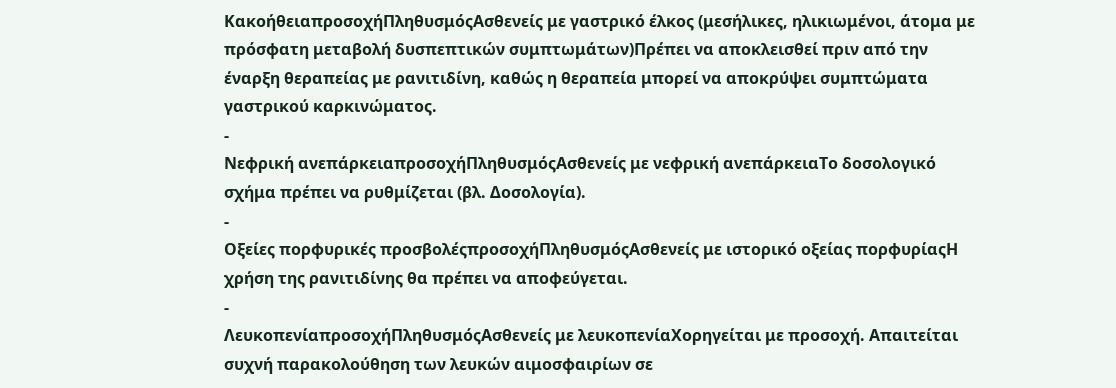ΚακοήθειαπροσοχήΠληθυσμόςΑσθενείς με γαστρικό έλκος (μεσήλικες, ηλικιωμένοι, άτομα με πρόσφατη μεταβολή δυσπεπτικών συμπτωμάτων)Πρέπει να αποκλεισθεί πριν από την έναρξη θεραπείας με ρανιτιδίνη, καθώς η θεραπεία μπορεί να αποκρύψει συμπτώματα γαστρικού καρκινώματος.
-
Νεφρική ανεπάρκειαπροσοχήΠληθυσμόςΑσθενείς με νεφρική ανεπάρκειαΤο δοσολογικό σχήμα πρέπει να ρυθμίζεται (βλ. Δοσολογία).
-
Οξείες πορφυρικές προσβολέςπροσοχήΠληθυσμόςΑσθενείς με ιστορικό οξείας πορφυρίαςΗ χρήση της ρανιτιδίνης θα πρέπει να αποφεύγεται.
-
ΛευκοπενίαπροσοχήΠληθυσμόςΑσθενείς με λευκοπενίαΧορηγείται με προσοχή. Απαιτείται συχνή παρακολούθηση των λευκών αιμοσφαιρίων σε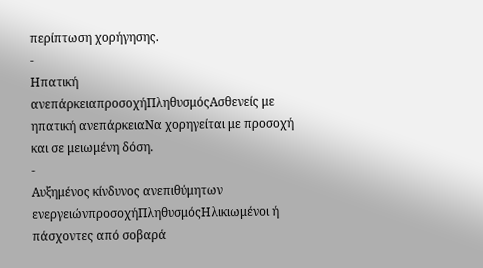περίπτωση χορήγησης.
-
Ηπατική ανεπάρκειαπροσοχήΠληθυσμόςΑσθενείς με ηπατική ανεπάρκειαΝα χορηγείται με προσοχή και σε μειωμένη δόση.
-
Αυξημένος κίνδυνος ανεπιθύμητων ενεργειώνπροσοχήΠληθυσμόςΗλικιωμένοι ή πάσχοντες από σοβαρά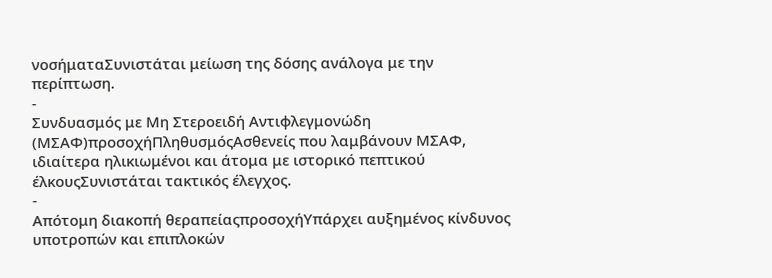νοσήματαΣυνιστάται μείωση της δόσης ανάλογα με την περίπτωση.
-
Συνδυασμός με Μη Στεροειδή Αντιφλεγμονώδη (ΜΣΑΦ)προσοχήΠληθυσμόςΑσθενείς που λαμβάνουν ΜΣΑΦ, ιδιαίτερα ηλικιωμένοι και άτομα με ιστορικό πεπτικού έλκουςΣυνιστάται τακτικός έλεγχος.
-
Απότομη διακοπή θεραπείαςπροσοχήΥπάρχει αυξημένος κίνδυνος υποτροπών και επιπλοκών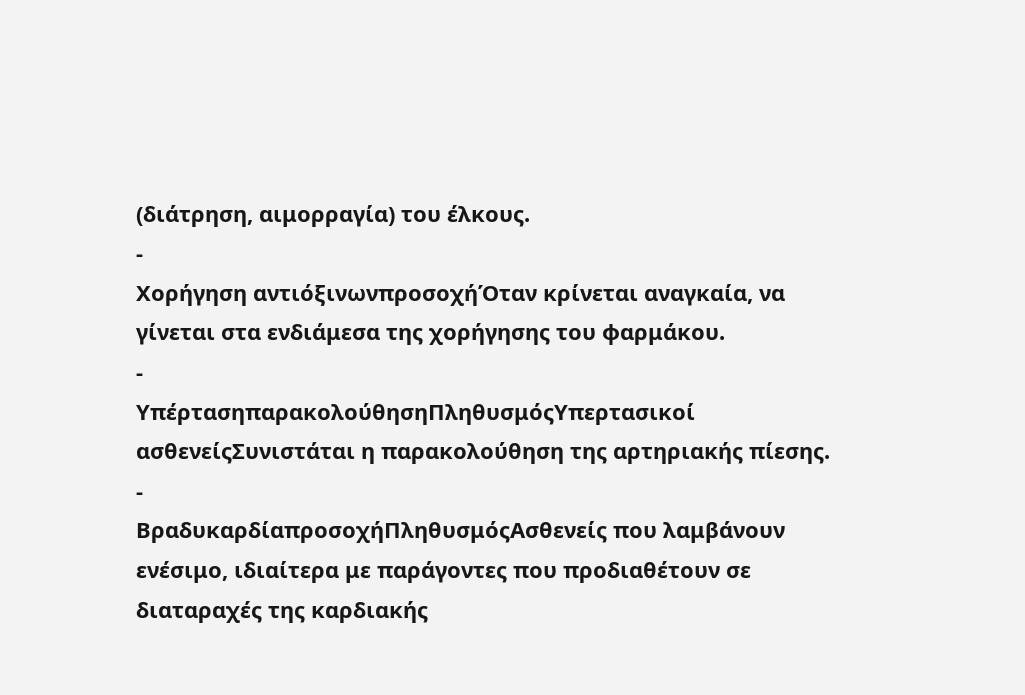(διάτρηση, αιμορραγία) του έλκους.
-
Χορήγηση αντιόξινωνπροσοχήΌταν κρίνεται αναγκαία, να γίνεται στα ενδιάμεσα της χορήγησης του φαρμάκου.
-
ΥπέρτασηπαρακολούθησηΠληθυσμόςΥπερτασικοί ασθενείςΣυνιστάται η παρακολούθηση της αρτηριακής πίεσης.
-
ΒραδυκαρδίαπροσοχήΠληθυσμόςΑσθενείς που λαμβάνουν ενέσιμο, ιδιαίτερα με παράγοντες που προδιαθέτουν σε διαταραχές της καρδιακής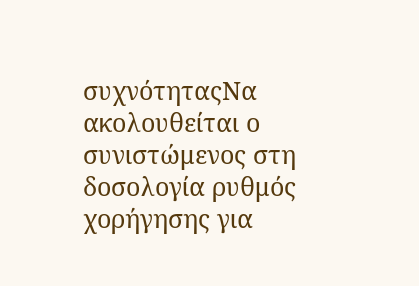συχνότηταςΝα ακολουθείται ο συνιστώμενος στη δοσολογία ρυθμός χορήγησης για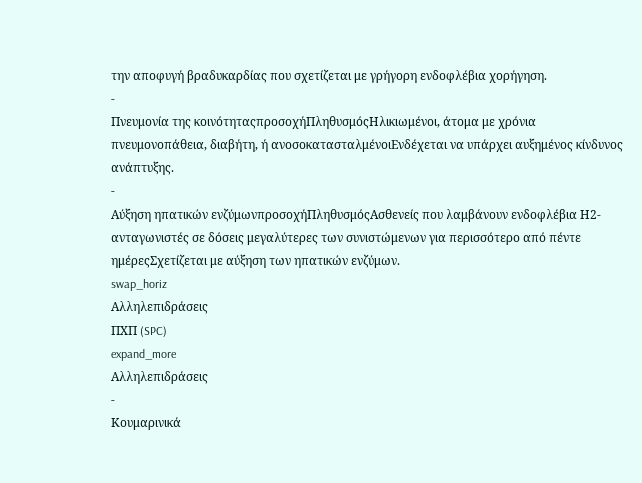την αποφυγή βραδυκαρδίας που σχετίζεται με γρήγορη ενδοφλέβια χορήγηση.
-
Πνευμονία της κοινότηταςπροσοχήΠληθυσμόςΗλικιωμένοι, άτομα με χρόνια πνευμονοπάθεια, διαβήτη, ή ανοσοκατασταλμένοιΕνδέχεται να υπάρχει αυξημένος κίνδυνος ανάπτυξης.
-
Αύξηση ηπατικών ενζύμωνπροσοχήΠληθυσμόςΑσθενείς που λαμβάνουν ενδοφλέβια Η2-ανταγωνιστές σε δόσεις μεγαλύτερες των συνιστώμενων για περισσότερο από πέντε ημέρεςΣχετίζεται με αύξηση των ηπατικών ενζύμων.
swap_horiz
Αλληλεπιδράσεις
ΠΧΠ (SPC)
expand_more
Αλληλεπιδράσεις
-
Κουμαρινικά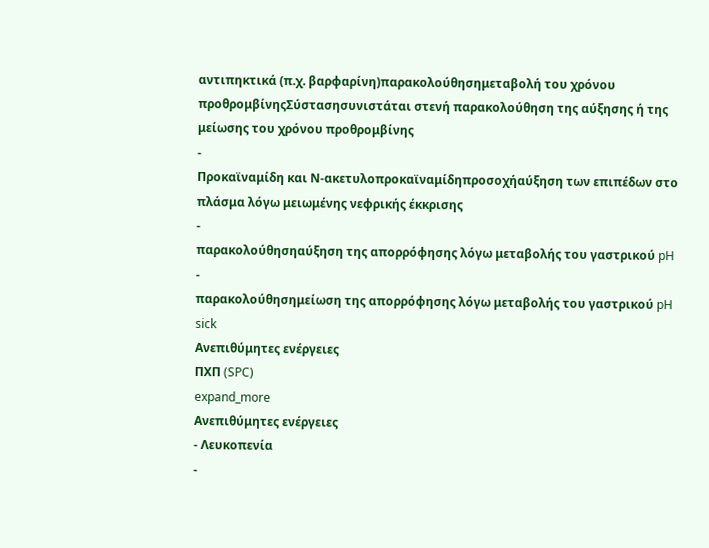αντιπηκτικά (π.χ. βαρφαρίνη)παρακολούθησημεταβολή του χρόνου προθρομβίνηςΣύστασησυνιστάται στενή παρακολούθηση της αύξησης ή της μείωσης του χρόνου προθρομβίνης
-
Προκαϊναμίδη και Ν-ακετυλοπροκαϊναμίδηπροσοχήαύξηση των επιπέδων στο πλάσμα λόγω μειωμένης νεφρικής έκκρισης
-
παρακολούθησηαύξηση της απορρόφησης λόγω μεταβολής του γαστρικού pH
-
παρακολούθησημείωση της απορρόφησης λόγω μεταβολής του γαστρικού pH
sick
Ανεπιθύμητες ενέργειες
ΠΧΠ (SPC)
expand_more
Ανεπιθύμητες ενέργειες
- Λευκοπενία
-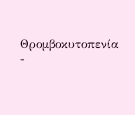Θρομβοκυτοπενία
-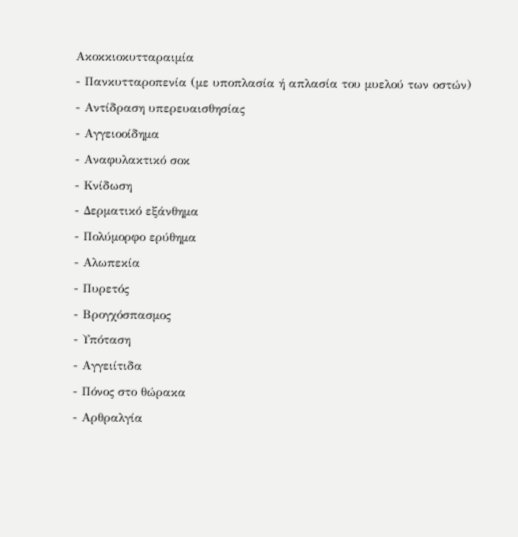Ακοκκιοκυτταραιμία
- Πανκυτταροπενία (με υποπλασία ή απλασία του μυελού των οστών)
- Αντίδραση υπερευαισθησίας
- Αγγειοοίδημα
- Αναφυλακτικό σοκ
- Κνίδωση
- Δερματικό εξάνθημα
- Πολύμορφο ερύθημα
- Αλωπεκία
- Πυρετός
- Βρογχόσπασμος
- Υπόταση
- Αγγειίτιδα
- Πόνος στο θώρακα
- Αρθραλγία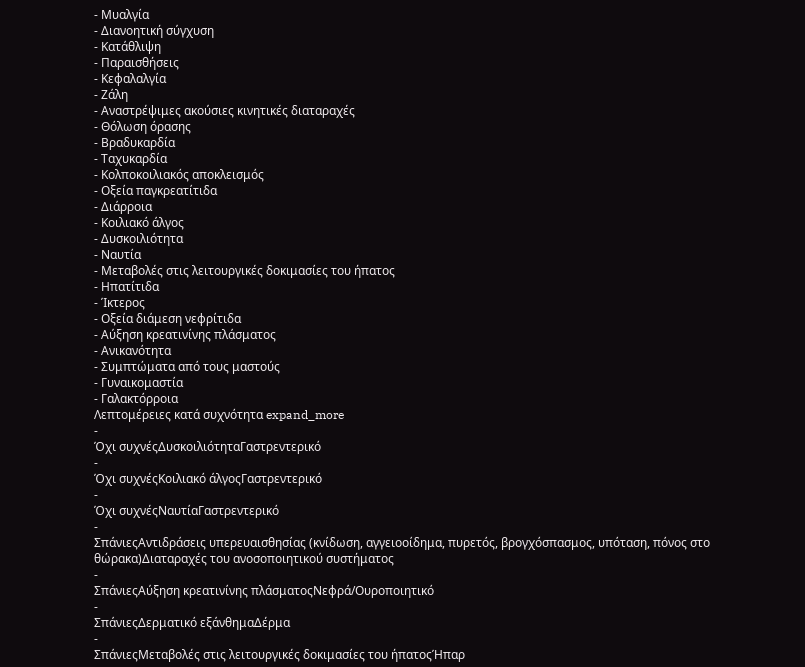- Μυαλγία
- Διανοητική σύγχυση
- Κατάθλιψη
- Παραισθήσεις
- Κεφαλαλγία
- Ζάλη
- Αναστρέψιμες ακούσιες κινητικές διαταραχές
- Θόλωση όρασης
- Βραδυκαρδία
- Ταχυκαρδία
- Κολποκοιλιακός αποκλεισμός
- Οξεία παγκρεατίτιδα
- Διάρροια
- Κοιλιακό άλγος
- Δυσκοιλιότητα
- Ναυτία
- Μεταβολές στις λειτουργικές δοκιμασίες του ήπατος
- Ηπατίτιδα
- Ίκτερος
- Οξεία διάμεση νεφρίτιδα
- Αύξηση κρεατινίνης πλάσματος
- Ανικανότητα
- Συμπτώματα από τους μαστούς
- Γυναικομαστία
- Γαλακτόρροια
Λεπτομέρειες κατά συχνότητα expand_more
-
Όχι συχνέςΔυσκοιλιότηταΓαστρεντερικό
-
Όχι συχνέςΚοιλιακό άλγοςΓαστρεντερικό
-
Όχι συχνέςΝαυτίαΓαστρεντερικό
-
ΣπάνιεςΑντιδράσεις υπερευαισθησίας (κνίδωση, αγγειοοίδημα, πυρετός, βρογχόσπασμος, υπόταση, πόνος στο θώρακα)Διαταραχές του ανοσοποιητικού συστήματος
-
ΣπάνιεςΑύξηση κρεατινίνης πλάσματοςΝεφρά/Ουροποιητικό
-
ΣπάνιεςΔερματικό εξάνθημαΔέρμα
-
ΣπάνιεςΜεταβολές στις λειτουργικές δοκιμασίες του ήπατοςΉπαρ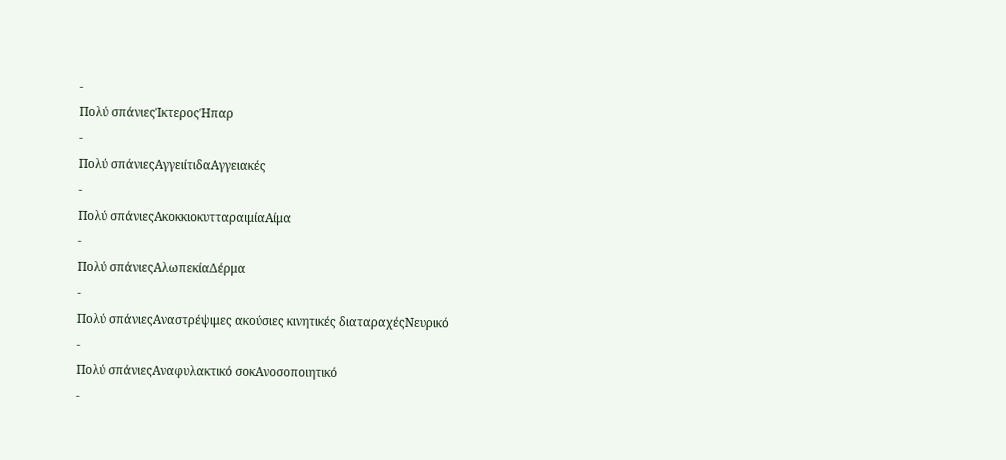-
Πολύ σπάνιεςΊκτεροςΉπαρ
-
Πολύ σπάνιεςΑγγειίτιδαΑγγειακές
-
Πολύ σπάνιεςΑκοκκιοκυτταραιμίαΑίμα
-
Πολύ σπάνιεςΑλωπεκίαΔέρμα
-
Πολύ σπάνιεςΑναστρέψιμες ακούσιες κινητικές διαταραχέςΝευρικό
-
Πολύ σπάνιεςΑναφυλακτικό σοκΑνοσοποιητικό
-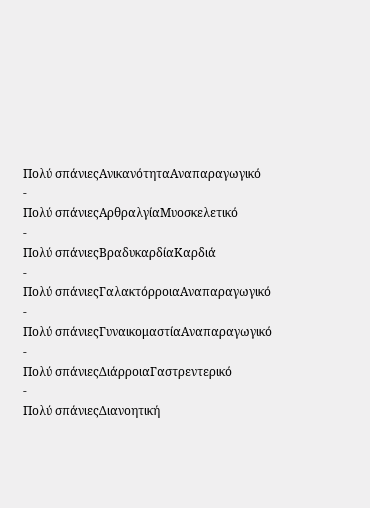Πολύ σπάνιεςΑνικανότηταΑναπαραγωγικό
-
Πολύ σπάνιεςΑρθραλγίαΜυοσκελετικό
-
Πολύ σπάνιεςΒραδυκαρδίαΚαρδιά
-
Πολύ σπάνιεςΓαλακτόρροιαΑναπαραγωγικό
-
Πολύ σπάνιεςΓυναικομαστίαΑναπαραγωγικό
-
Πολύ σπάνιεςΔιάρροιαΓαστρεντερικό
-
Πολύ σπάνιεςΔιανοητική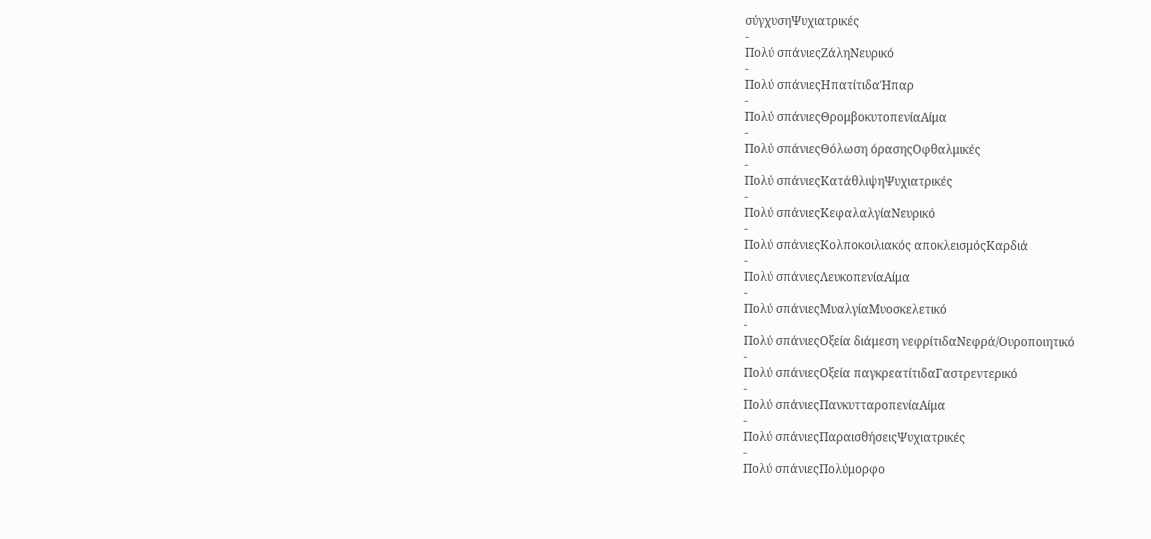σύγχυσηΨυχιατρικές
-
Πολύ σπάνιεςΖάληΝευρικό
-
Πολύ σπάνιεςΗπατίτιδαΉπαρ
-
Πολύ σπάνιεςΘρομβοκυτοπενίαΑίμα
-
Πολύ σπάνιεςΘόλωση όρασηςΟφθαλμικές
-
Πολύ σπάνιεςΚατάθλιψηΨυχιατρικές
-
Πολύ σπάνιεςΚεφαλαλγίαΝευρικό
-
Πολύ σπάνιεςΚολποκοιλιακός αποκλεισμόςΚαρδιά
-
Πολύ σπάνιεςΛευκοπενίαΑίμα
-
Πολύ σπάνιεςΜυαλγίαΜυοσκελετικό
-
Πολύ σπάνιεςΟξεία διάμεση νεφρίτιδαΝεφρά/Ουροποιητικό
-
Πολύ σπάνιεςΟξεία παγκρεατίτιδαΓαστρεντερικό
-
Πολύ σπάνιεςΠανκυτταροπενίαΑίμα
-
Πολύ σπάνιεςΠαραισθήσειςΨυχιατρικές
-
Πολύ σπάνιεςΠολύμορφο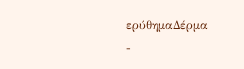ερύθημαΔέρμα
-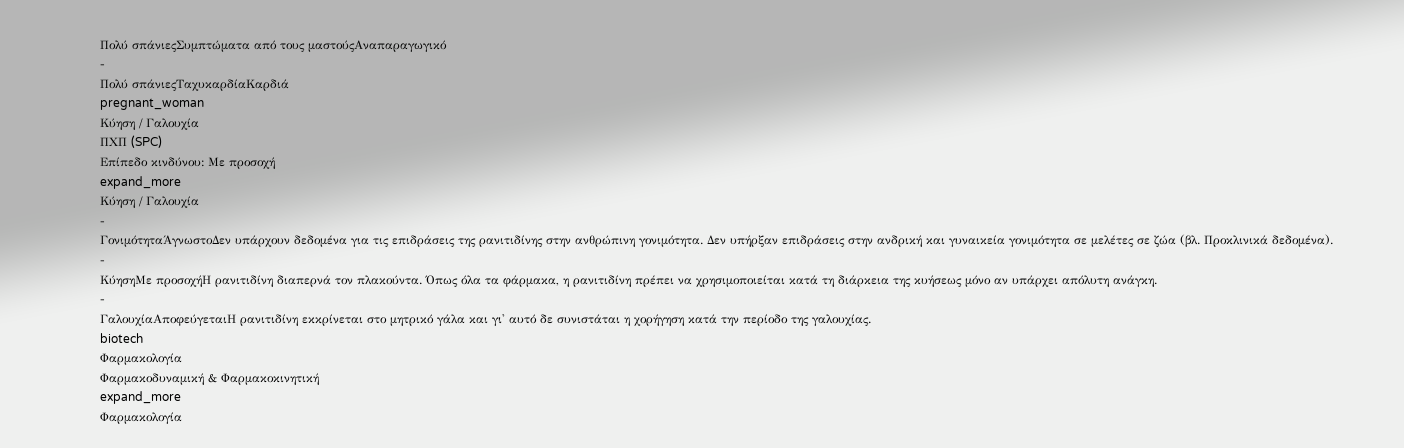Πολύ σπάνιεςΣυμπτώματα από τους μαστούςΑναπαραγωγικό
-
Πολύ σπάνιεςΤαχυκαρδίαΚαρδιά
pregnant_woman
Κύηση / Γαλουχία
ΠΧΠ (SPC)
Επίπεδο κινδύνου: Με προσοχή
expand_more
Κύηση / Γαλουχία
-
ΓονιμότηταΆγνωστοΔεν υπάρχουν δεδομένα για τις επιδράσεις της ρανιτιδίνης στην ανθρώπινη γονιμότητα. Δεν υπήρξαν επιδράσεις στην ανδρική και γυναικεία γονιμότητα σε μελέτες σε ζώα (βλ. Προκλινικά δεδομένα).
-
ΚύησηΜε προσοχήΗ ρανιτιδίνη διαπερνά τον πλακούντα. Όπως όλα τα φάρμακα, η ρανιτιδίνη πρέπει να χρησιμοποιείται κατά τη διάρκεια της κυήσεως μόνο αν υπάρχει απόλυτη ανάγκη.
-
ΓαλουχίαΑποφεύγεταιΗ ρανιτιδίνη εκκρίνεται στο μητρικό γάλα και γι' αυτό δε συνιστάται η χορήγηση κατά την περίοδο της γαλουχίας.
biotech
Φαρμακολογία
Φαρμακοδυναμική & Φαρμακοκινητική
expand_more
Φαρμακολογία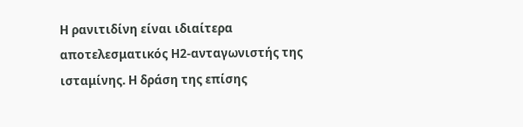Η ρανιτιδίνη είναι ιδιαίτερα αποτελεσματικός Η2-ανταγωνιστής της ισταμίνης. Η δράση της επίσης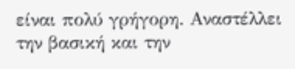είναι πολύ γρήγορη. Αναστέλλει την βασική και την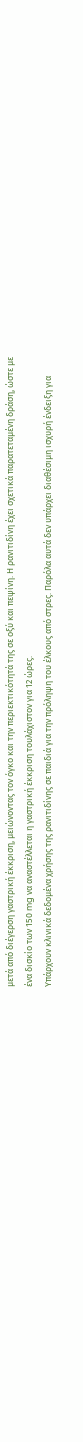μετά από διέγερση γαστρική έκκριση, μειώνοντας τον όγκο και την περιεκτικότητά της σε οξύ και πεψίνη. Η ρανιτιδίνη έχει σχετικά παρατεταμένη δράση, ώστε με ένα δισκίο των 150 mg να αναστέλλεται η γαστρική έκκριση τουλάχιστον για 12 ώρες.
Υπάρχουν κλινικά δεδομένα χρήσης της ρανιτιδίνης σε παιδιά για την πρόληψη του έλκους από στρες. Παρόλα αυτά δεν υπάρχει διαθέσιμη ισχυρή ένδειξη για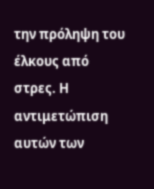την πρόληψη του έλκους από στρες. Η αντιμετώπιση αυτών των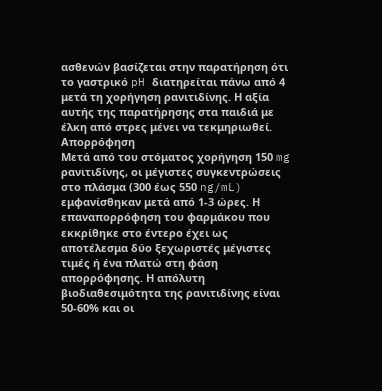ασθενών βασίζεται στην παρατήρηση ότι το γαστρικό pH διατηρείται πάνω από 4 μετά τη χορήγηση ρανιτιδίνης. Η αξία αυτής της παρατήρησης στα παιδιά με έλκη από στρες μένει να τεκμηριωθεί.
Απορρόφηση
Μετά από του στόματος χορήγηση 150 mg ρανιτιδίνης, οι μέγιστες συγκεντρώσεις στο πλάσμα (300 έως 550 ng/mL) εμφανίσθηκαν μετά από 1-3 ώρες. Η επαναπορρόφηση του φαρμάκου που εκκρίθηκε στο έντερο έχει ως αποτέλεσμα δύο ξεχωριστές μέγιστες τιμές ή ένα πλατώ στη φάση απορρόφησης. Η απόλυτη βιοδιαθεσιμότητα της ρανιτιδίνης είναι 50-60% και οι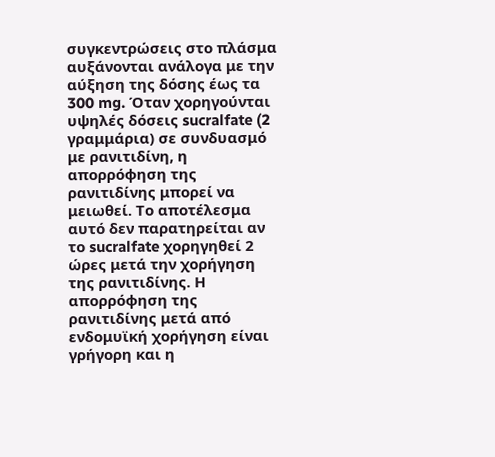συγκεντρώσεις στο πλάσμα αυξάνονται ανάλογα με την αύξηση της δόσης έως τα 300 mg. Όταν χορηγούνται υψηλές δόσεις sucralfate (2 γραμμάρια) σε συνδυασμό με ρανιτιδίνη, η απορρόφηση της ρανιτιδίνης μπορεί να μειωθεί. Το αποτέλεσμα αυτό δεν παρατηρείται αν το sucralfate χορηγηθεί 2 ώρες μετά την χορήγηση της ρανιτιδίνης. Η απορρόφηση της ρανιτιδίνης μετά από ενδομυϊκή χορήγηση είναι γρήγορη και η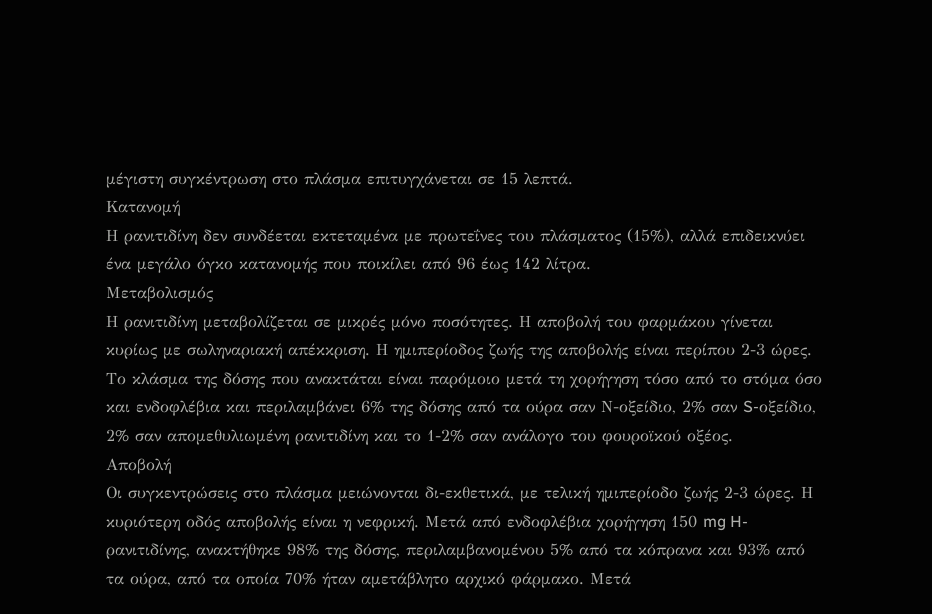μέγιστη συγκέντρωση στο πλάσμα επιτυγχάνεται σε 15 λεπτά.
Κατανομή
Η ρανιτιδίνη δεν συνδέεται εκτεταμένα με πρωτεΐνες του πλάσματος (15%), αλλά επιδεικνύει ένα μεγάλο όγκο κατανομής που ποικίλει από 96 έως 142 λίτρα.
Μεταβολισμός
Η ρανιτιδίνη μεταβολίζεται σε μικρές μόνο ποσότητες. Η αποβολή του φαρμάκου γίνεται κυρίως με σωληναριακή απέκκριση. Η ημιπερίοδος ζωής της αποβολής είναι περίπου 2-3 ώρες. Το κλάσμα της δόσης που ανακτάται είναι παρόμοιο μετά τη χορήγηση τόσο από το στόμα όσο και ενδοφλέβια και περιλαμβάνει 6% της δόσης από τα ούρα σαν Ν-οξείδιο, 2% σαν S-οξείδιο, 2% σαν απομεθυλιωμένη ρανιτιδίνη και το 1-2% σαν ανάλογο του φουροϊκού οξέος.
Αποβολή
Οι συγκεντρώσεις στο πλάσμα μειώνονται δι-εκθετικά, με τελική ημιπερίοδο ζωής 2-3 ώρες. Η κυριότερη οδός αποβολής είναι η νεφρική. Μετά από ενδοφλέβια χορήγηση 150 mg H-ρανιτιδίνης, ανακτήθηκε 98% της δόσης, περιλαμβανομένου 5% από τα κόπρανα και 93% από τα ούρα, από τα οποία 70% ήταν αμετάβλητο αρχικό φάρμακο. Μετά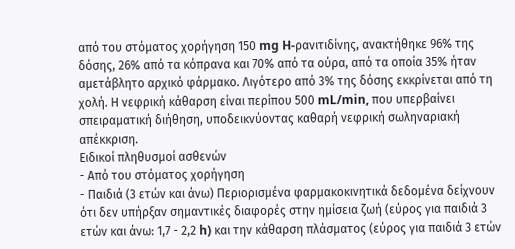από του στόματος χορήγηση 150 mg H-ρανιτιδίνης, ανακτήθηκε 96% της δόσης, 26% από τα κόπρανα και 70% από τα ούρα, από τα οποία 35% ήταν αμετάβλητο αρχικό φάρμακο. Λιγότερο από 3% της δόσης εκκρίνεται από τη χολή. Η νεφρική κάθαρση είναι περίπου 500 mL/min, που υπερβαίνει σπειραματική διήθηση, υποδεικνύοντας καθαρή νεφρική σωληναριακή απέκκριση.
Ειδικοί πληθυσμοί ασθενών
- Από του στόματος χορήγηση
- Παιδιά (3 ετών και άνω) Περιορισμένα φαρμακοκινητικά δεδομένα δείχνουν ότι δεν υπήρξαν σημαντικές διαφορές στην ημίσεια ζωή (εύρος για παιδιά 3 ετών και άνω: 1,7 - 2,2 h) και την κάθαρση πλάσματος (εύρος για παιδιά 3 ετών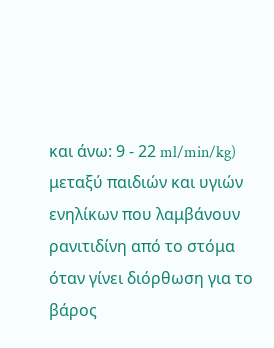και άνω: 9 - 22 ml/min/kg) μεταξύ παιδιών και υγιών ενηλίκων που λαμβάνουν ρανιτιδίνη από το στόμα όταν γίνει διόρθωση για το βάρος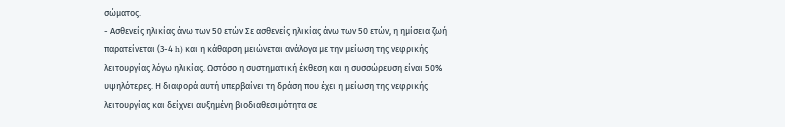σώματος.
- Ασθενείς ηλικίας άνω των 50 ετών Σε ασθενείς ηλικίας άνω των 50 ετών, η ημίσεια ζωή παρατείνεται (3-4 h) και η κάθαρση μειώνεται ανάλογα με την μείωση της νεφρικής λειτουργίας λόγω ηλικίας. Ωστόσο η συστηματική έκθεση και η συσσώρευση είναι 50% υψηλότερες. Η διαφορά αυτή υπερβαίνει τη δράση που έχει η μείωση της νεφρικής λειτουργίας και δείχνει αυξημένη βιοδιαθεσιμότητα σε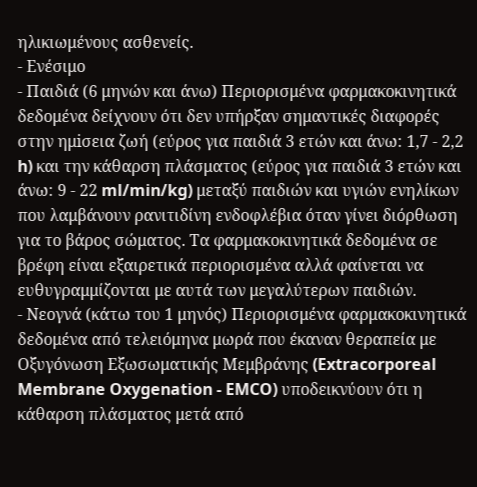ηλικιωμένους ασθενείς.
- Ενέσιμο
- Παιδιά (6 μηνών και άνω) Περιορισμένα φαρμακοκινητικά δεδομένα δείχνουν ότι δεν υπήρξαν σημαντικές διαφορές στην ημiσεια ζωή (εύρος για παιδιά 3 ετών και άνω: 1,7 - 2,2 h) και την κάθαρση πλάσματος (εύρος για παιδιά 3 ετών και άνω: 9 - 22 ml/min/kg) μεταξύ παιδιών και υγιών ενηλίκων που λαμβάνουν ρανιτιδίνη ενδοφλέβια όταν γίνει διόρθωση για το βάρος σώματος. Τα φαρμακοκινητικά δεδομένα σε βρέφη είναι εξαιρετικά περιορισμένα αλλά φαίνεται να ευθυγραμμίζονται με αυτά των μεγαλύτερων παιδιών.
- Νεογνά (κάτω του 1 μηνός) Περιορισμένα φαρμακοκινητικά δεδομένα από τελειόμηνα μωρά που έκαναν θεραπεία με Οξυγόνωση Εξωσωματικής Μεμβράνης (Extracorporeal Membrane Oxygenation - EMCO) υποδεικνύουν ότι η κάθαρση πλάσματος μετά από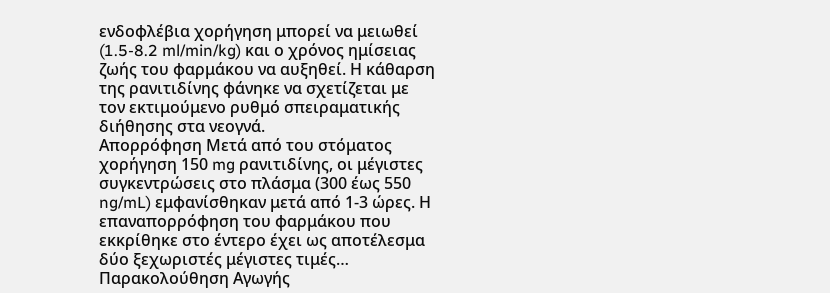ενδοφλέβια χορήγηση μπορεί να μειωθεί (1.5-8.2 ml/min/kg) και ο χρόνος ημίσειας ζωής του φαρμάκου να αυξηθεί. Η κάθαρση της ρανιτιδίνης φάνηκε να σχετίζεται με τον εκτιμούμενο ρυθμό σπειραματικής διήθησης στα νεογνά.
Απορρόφηση Μετά από του στόματος χορήγηση 150 mg ρανιτιδίνης, οι μέγιστες συγκεντρώσεις στο πλάσμα (300 έως 550 ng/mL) εμφανίσθηκαν μετά από 1-3 ώρες. Η επαναπορρόφηση του φαρμάκου που εκκρίθηκε στο έντερο έχει ως αποτέλεσμα δύο ξεχωριστές μέγιστες τιμές…
Παρακολούθηση Αγωγής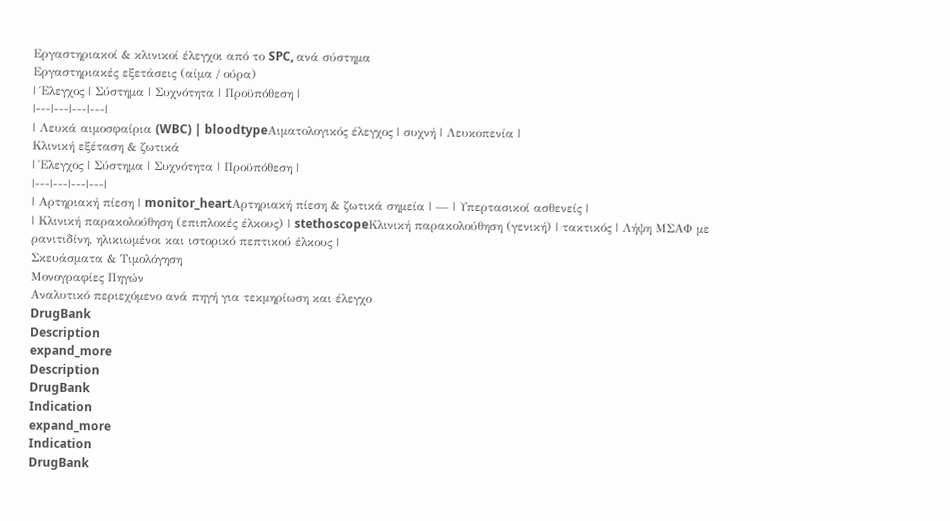Εργαστηριακοί & κλινικοί έλεγχοι από το SPC, ανά σύστημα
Εργαστηριακές εξετάσεις (αίμα / ούρα)
| Έλεγχος | Σύστημα | Συχνότητα | Προϋπόθεση |
|---|---|---|---|
| Λευκά αιμοσφαίρια (WBC) | bloodtypeΑιματολογικός έλεγχος | συχνή | Λευκοπενία |
Κλινική εξέταση & ζωτικά
| Έλεγχος | Σύστημα | Συχνότητα | Προϋπόθεση |
|---|---|---|---|
| Αρτηριακή πίεση | monitor_heartΑρτηριακή πίεση & ζωτικά σημεία | — | Υπερτασικοί ασθενείς |
| Κλινική παρακολούθηση (επιπλοκές έλκους) | stethoscopeΚλινική παρακολούθηση (γενική) | τακτικός | Λήψη ΜΣΑΦ με ρανιτιδίνη, ηλικιωμένοι και ιστορικό πεπτικού έλκους |
Σκευάσματα & Τιμολόγηση
Μονογραφίες Πηγών
Αναλυτικό περιεχόμενο ανά πηγή για τεκμηρίωση και έλεγχο
DrugBank
Description
expand_more
Description
DrugBank
Indication
expand_more
Indication
DrugBank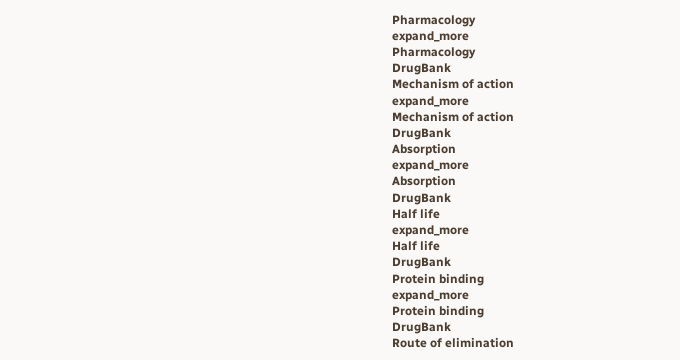Pharmacology
expand_more
Pharmacology
DrugBank
Mechanism of action
expand_more
Mechanism of action
DrugBank
Absorption
expand_more
Absorption
DrugBank
Half life
expand_more
Half life
DrugBank
Protein binding
expand_more
Protein binding
DrugBank
Route of elimination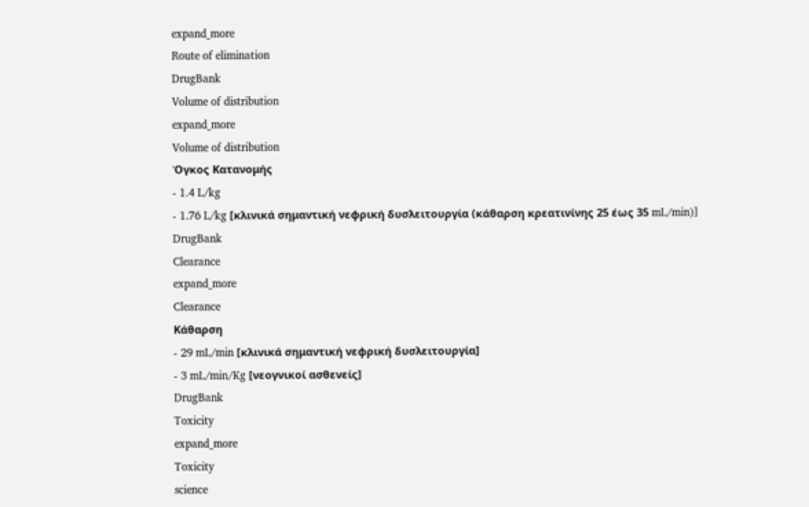expand_more
Route of elimination
DrugBank
Volume of distribution
expand_more
Volume of distribution
Όγκος Κατανομής
- 1.4 L/kg
- 1.76 L/kg [κλινικά σημαντική νεφρική δυσλειτουργία (κάθαρση κρεατινίνης 25 έως 35 mL/min)]
DrugBank
Clearance
expand_more
Clearance
Κάθαρση
- 29 mL/min [κλινικά σημαντική νεφρική δυσλειτουργία]
- 3 mL/min/Kg [νεογνικοί ασθενείς]
DrugBank
Toxicity
expand_more
Toxicity
science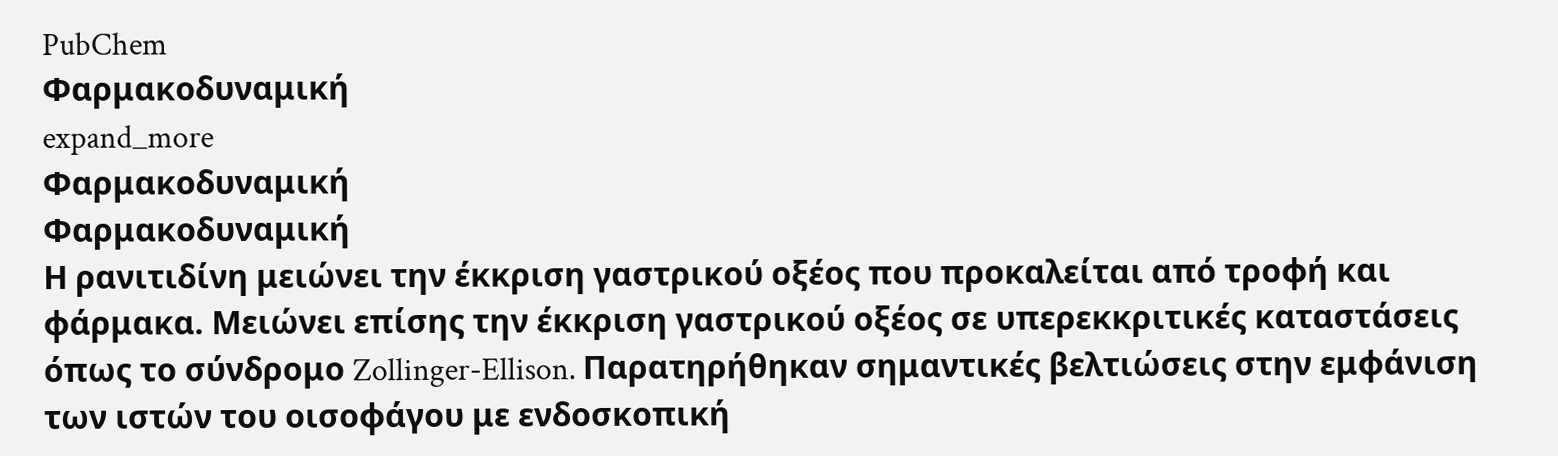PubChem
Φαρμακοδυναμική
expand_more
Φαρμακοδυναμική
Φαρμακοδυναμική
Η ρανιτιδίνη μειώνει την έκκριση γαστρικού οξέος που προκαλείται από τροφή και φάρμακα. Μειώνει επίσης την έκκριση γαστρικού οξέος σε υπερεκκριτικές καταστάσεις όπως το σύνδρομο Zollinger-Ellison. Παρατηρήθηκαν σημαντικές βελτιώσεις στην εμφάνιση των ιστών του οισοφάγου με ενδοσκοπική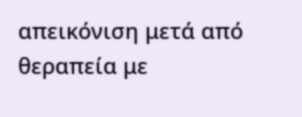απεικόνιση μετά από θεραπεία με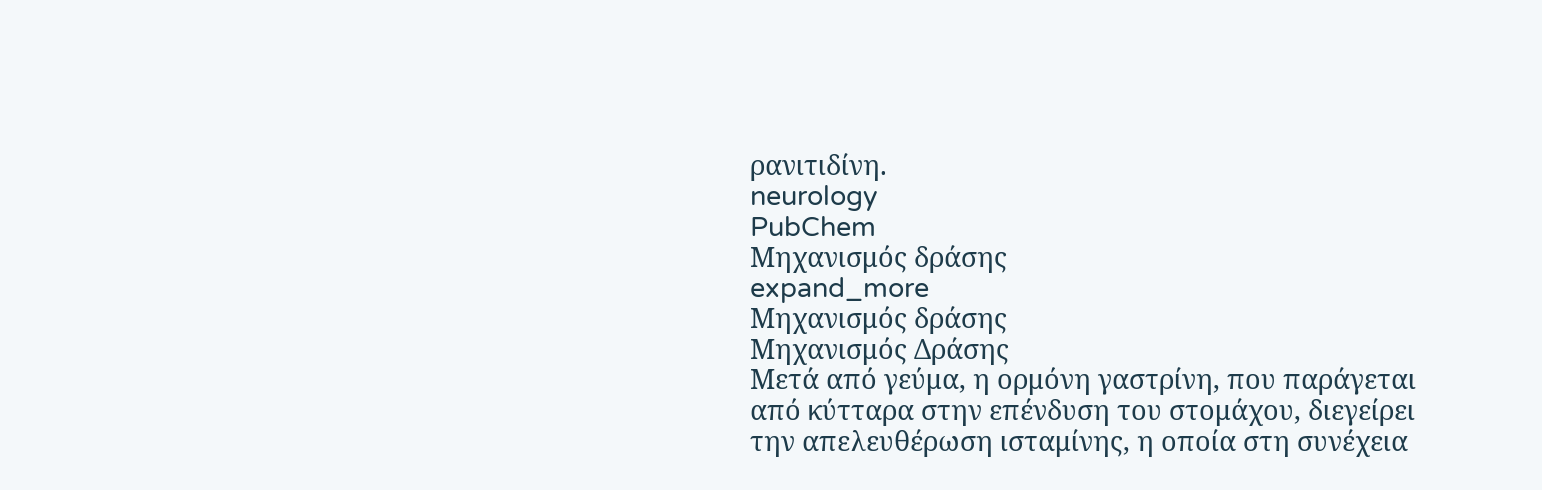ρανιτιδίνη.
neurology
PubChem
Μηχανισμός δράσης
expand_more
Μηχανισμός δράσης
Μηχανισμός Δράσης
Μετά από γεύμα, η ορμόνη γαστρίνη, που παράγεται από κύτταρα στην επένδυση του στομάχου, διεγείρει την απελευθέρωση ισταμίνης, η οποία στη συνέχεια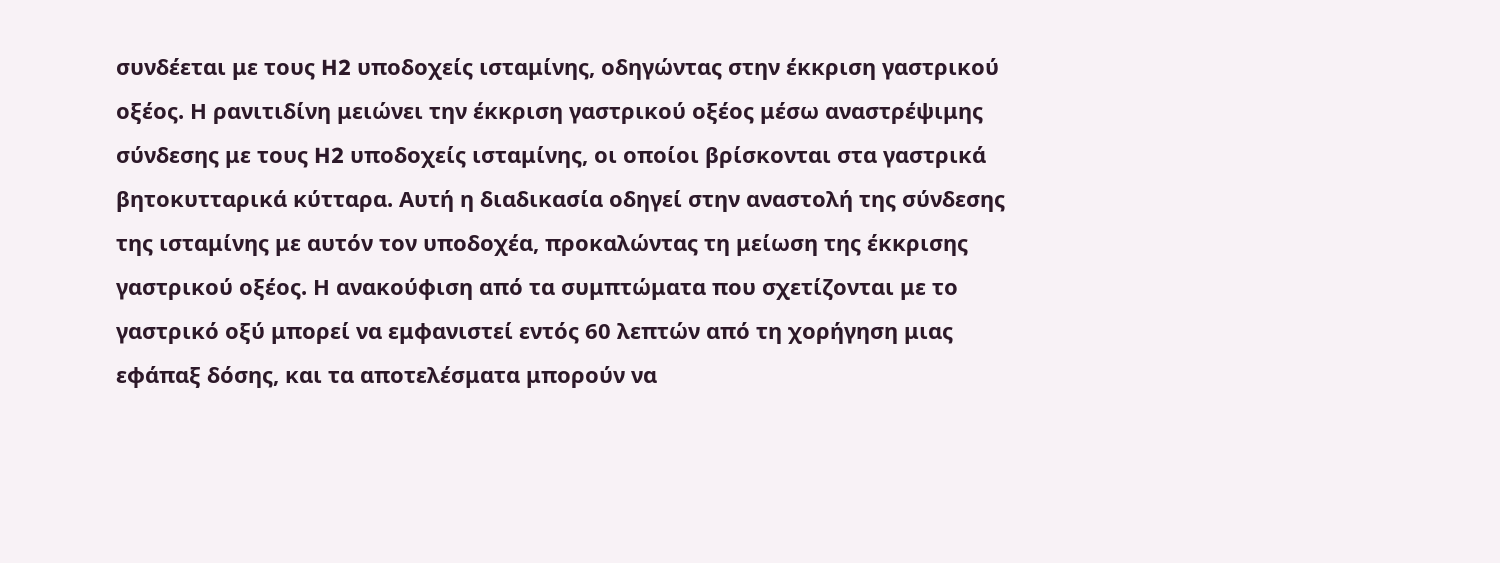συνδέεται με τους H2 υποδοχείς ισταμίνης, οδηγώντας στην έκκριση γαστρικού οξέος. Η ρανιτιδίνη μειώνει την έκκριση γαστρικού οξέος μέσω αναστρέψιμης σύνδεσης με τους H2 υποδοχείς ισταμίνης, οι οποίοι βρίσκονται στα γαστρικά βητοκυτταρικά κύτταρα. Αυτή η διαδικασία οδηγεί στην αναστολή της σύνδεσης της ισταμίνης με αυτόν τον υποδοχέα, προκαλώντας τη μείωση της έκκρισης γαστρικού οξέος. Η ανακούφιση από τα συμπτώματα που σχετίζονται με το γαστρικό οξύ μπορεί να εμφανιστεί εντός 60 λεπτών από τη χορήγηση μιας εφάπαξ δόσης, και τα αποτελέσματα μπορούν να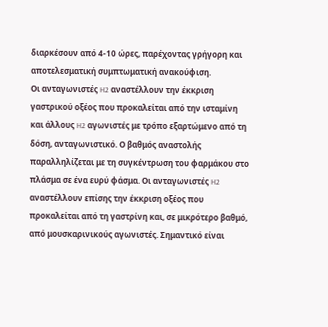διαρκέσουν από 4-10 ώρες, παρέχοντας γρήγορη και αποτελεσματική συμπτωματική ανακούφιση.
Οι ανταγωνιστές H2 αναστέλλουν την έκκριση γαστρικού οξέος που προκαλείται από την ισταμίνη και άλλους H2 αγωνιστές με τρόπο εξαρτώμενο από τη δόση, ανταγωνιστικό. Ο βαθμός αναστολής παραλληλίζεται με τη συγκέντρωση του φαρμάκου στο πλάσμα σε ένα ευρύ φάσμα. Οι ανταγωνιστές H2 αναστέλλουν επίσης την έκκριση οξέος που προκαλείται από τη γαστρίνη και, σε μικρότερο βαθμό, από μουσκαρινικούς αγωνιστές. Σημαντικό είναι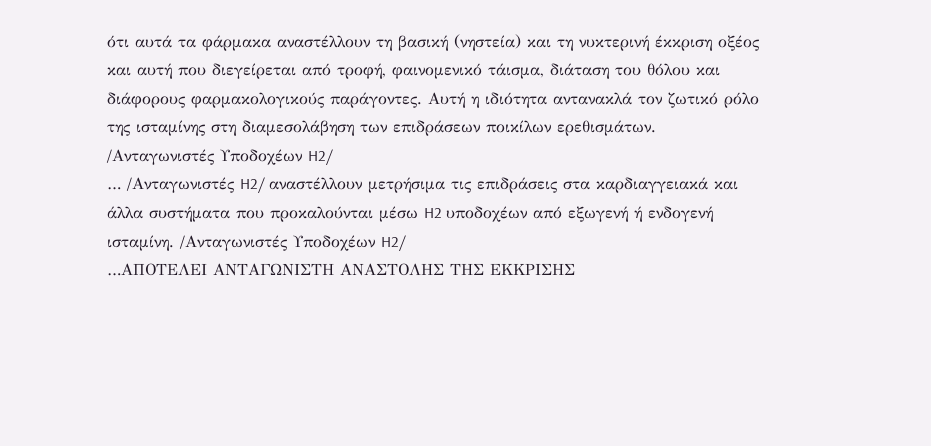ότι αυτά τα φάρμακα αναστέλλουν τη βασική (νηστεία) και τη νυκτερινή έκκριση οξέος και αυτή που διεγείρεται από τροφή, φαινομενικό τάισμα, διάταση του θόλου και διάφορους φαρμακολογικούς παράγοντες. Αυτή η ιδιότητα αντανακλά τον ζωτικό ρόλο της ισταμίνης στη διαμεσολάβηση των επιδράσεων ποικίλων ερεθισμάτων. /Ανταγωνιστές Υποδοχέων H2/
… /Ανταγωνιστές H2/ αναστέλλουν μετρήσιμα τις επιδράσεις στα καρδιαγγειακά και άλλα συστήματα που προκαλούνται μέσω H2 υποδοχέων από εξωγενή ή ενδογενή ισταμίνη. /Ανταγωνιστές Υποδοχέων H2/
…ΑΠΟΤΕΛΕΙ ΑΝΤΑΓΩΝΙΣΤΗ ΑΝΑΣΤΟΛΗΣ ΤΗΣ ΕΚΚΡΙΣΗΣ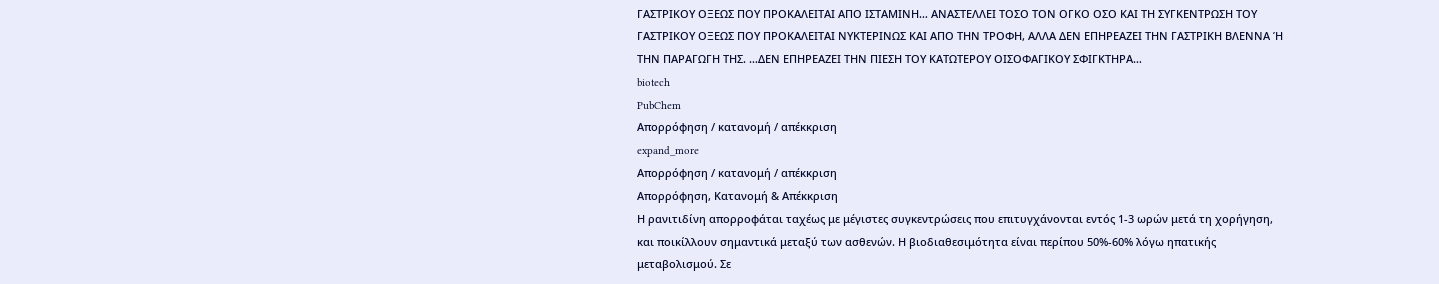ΓΑΣΤΡΙΚΟΥ ΟΞΕΩΣ ΠΟΥ ΠΡΟΚΑΛΕΙΤΑΙ ΑΠΟ ΙΣΤΑΜΙΝΗ… ΑΝΑΣΤΕΛΛΕΙ ΤΟΣΟ ΤΟΝ ΟΓΚΟ ΟΣΟ ΚΑΙ ΤΗ ΣΥΓΚΕΝΤΡΩΣΗ ΤΟΥ ΓΑΣΤΡΙΚΟΥ ΟΞΕΩΣ ΠΟΥ ΠΡΟΚΑΛΕΙΤΑΙ ΝΥΚΤΕΡΙΝΩΣ ΚΑΙ ΑΠΟ ΤΗΝ ΤΡΟΦΗ, ΑΛΛΑ ΔΕΝ ΕΠΗΡΕΑΖΕΙ ΤΗΝ ΓΑΣΤΡΙΚΗ ΒΛΕΝΝΑ Ή ΤΗΝ ΠΑΡΑΓΩΓΗ ΤΗΣ. …ΔΕΝ ΕΠΗΡΕΑΖΕΙ ΤΗΝ ΠΙΕΣΗ ΤΟΥ ΚΑΤΩΤΕΡΟΥ ΟΙΣΟΦΑΓΙΚΟΥ ΣΦΙΓΚΤΗΡΑ…
biotech
PubChem
Απορρόφηση / κατανομή / απέκκριση
expand_more
Απορρόφηση / κατανομή / απέκκριση
Απορρόφηση, Κατανομή & Απέκκριση
Η ρανιτιδίνη απορροφάται ταχέως με μέγιστες συγκεντρώσεις που επιτυγχάνονται εντός 1-3 ωρών μετά τη χορήγηση, και ποικίλλουν σημαντικά μεταξύ των ασθενών. Η βιοδιαθεσιμότητα είναι περίπου 50%-60% λόγω ηπατικής μεταβολισμού. Σε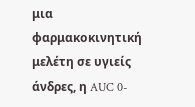μια φαρμακοκινητική μελέτη σε υγιείς άνδρες, η AUC 0-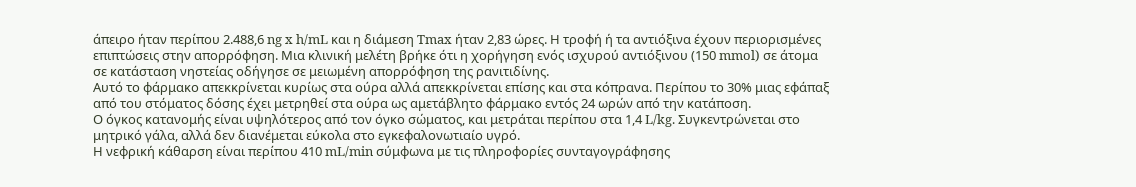άπειρο ήταν περίπου 2.488,6 ng x h/mL και η διάμεση Tmax ήταν 2,83 ώρες. Η τροφή ή τα αντιόξινα έχουν περιορισμένες επιπτώσεις στην απορρόφηση. Μια κλινική μελέτη βρήκε ότι η χορήγηση ενός ισχυρού αντιόξινου (150 mmol) σε άτομα σε κατάσταση νηστείας οδήγησε σε μειωμένη απορρόφηση της ρανιτιδίνης.
Αυτό το φάρμακο απεκκρίνεται κυρίως στα ούρα αλλά απεκκρίνεται επίσης και στα κόπρανα. Περίπου το 30% μιας εφάπαξ από του στόματος δόσης έχει μετρηθεί στα ούρα ως αμετάβλητο φάρμακο εντός 24 ωρών από την κατάποση.
Ο όγκος κατανομής είναι υψηλότερος από τον όγκο σώματος, και μετράται περίπου στα 1,4 L/kg. Συγκεντρώνεται στο μητρικό γάλα, αλλά δεν διανέμεται εύκολα στο εγκεφαλονωτιαίο υγρό.
Η νεφρική κάθαρση είναι περίπου 410 mL/min σύμφωνα με τις πληροφορίες συνταγογράφησης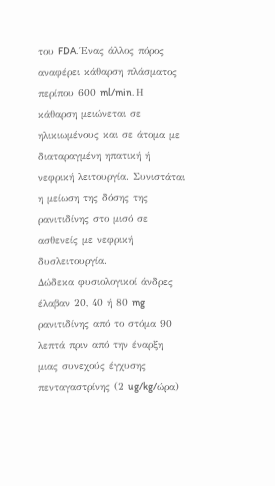του FDA. Ένας άλλος πόρος αναφέρει κάθαρση πλάσματος περίπου 600 ml/min. Η κάθαρση μειώνεται σε ηλικιωμένους και σε άτομα με διαταραγμένη ηπατική ή νεφρική λειτουργία. Συνιστάται η μείωση της δόσης της ρανιτιδίνης στο μισό σε ασθενείς με νεφρική δυσλειτουργία.
Δώδεκα φυσιολογικοί άνδρες έλαβαν 20, 40 ή 80 mg ρανιτιδίνης από το στόμα 90 λεπτά πριν από την έναρξη μιας συνεχούς έγχυσης πενταγαστρίνης (2 ug/kg/ώρα)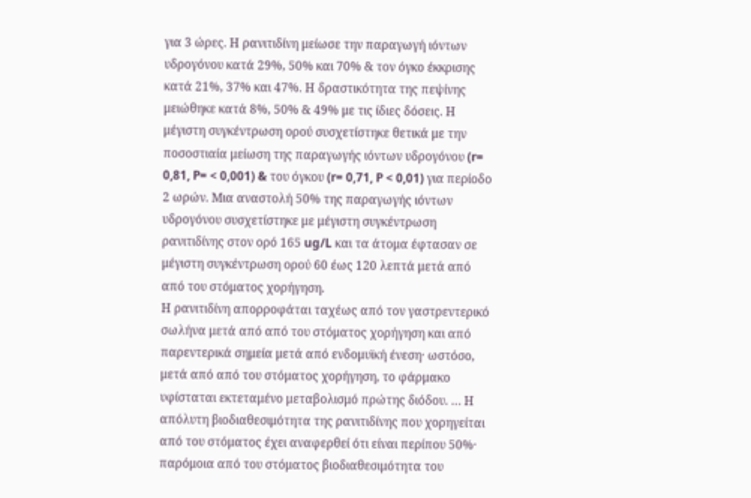για 3 ώρες. Η ρανιτιδίνη μείωσε την παραγωγή ιόντων υδρογόνου κατά 29%, 50% και 70% & τον όγκο έκκρισης κατά 21%, 37% και 47%. Η δραστικότητα της πεψίνης μειώθηκε κατά 8%, 50% & 49% με τις ίδιες δόσεις. Η μέγιστη συγκέντρωση ορού συσχετίστηκε θετικά με την ποσοστιαία μείωση της παραγωγής ιόντων υδρογόνου (r= 0,81, P= < 0,001) & του όγκου (r= 0,71, P < 0,01) για περίοδο 2 ωρών. Μια αναστολή 50% της παραγωγής ιόντων υδρογόνου συσχετίστηκε με μέγιστη συγκέντρωση ρανιτιδίνης στον ορό 165 ug/L και τα άτομα έφτασαν σε μέγιστη συγκέντρωση ορού 60 έως 120 λεπτά μετά από από του στόματος χορήγηση.
Η ρανιτιδίνη απορροφάται ταχέως από τον γαστρεντερικό σωλήνα μετά από από του στόματος χορήγηση και από παρεντερικά σημεία μετά από ενδομυϊκή ένεση· ωστόσο, μετά από από του στόματος χορήγηση, το φάρμακο υφίσταται εκτεταμένο μεταβολισμό πρώτης διόδου. … Η απόλυτη βιοδιαθεσιμότητα της ρανιτιδίνης που χορηγείται από του στόματος έχει αναφερθεί ότι είναι περίπου 50%· παρόμοια από του στόματος βιοδιαθεσιμότητα του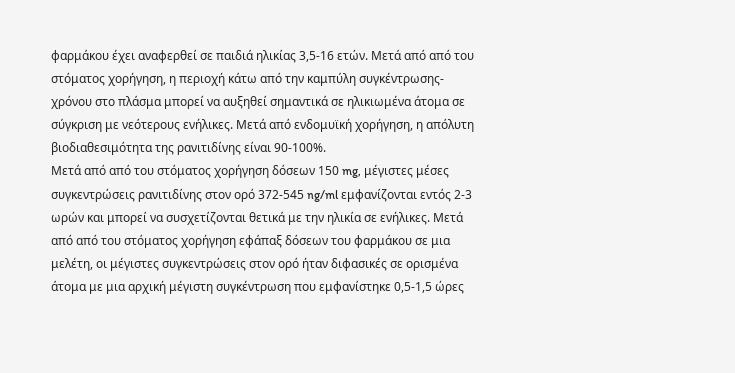φαρμάκου έχει αναφερθεί σε παιδιά ηλικίας 3,5-16 ετών. Μετά από από του στόματος χορήγηση, η περιοχή κάτω από την καμπύλη συγκέντρωσης-χρόνου στο πλάσμα μπορεί να αυξηθεί σημαντικά σε ηλικιωμένα άτομα σε σύγκριση με νεότερους ενήλικες. Μετά από ενδομυϊκή χορήγηση, η απόλυτη βιοδιαθεσιμότητα της ρανιτιδίνης είναι 90-100%.
Μετά από από του στόματος χορήγηση δόσεων 150 mg, μέγιστες μέσες συγκεντρώσεις ρανιτιδίνης στον ορό 372-545 ng/ml εμφανίζονται εντός 2-3 ωρών και μπορεί να συσχετίζονται θετικά με την ηλικία σε ενήλικες. Μετά από από του στόματος χορήγηση εφάπαξ δόσεων του φαρμάκου σε μια μελέτη, οι μέγιστες συγκεντρώσεις στον ορό ήταν διφασικές σε ορισμένα άτομα με μια αρχική μέγιστη συγκέντρωση που εμφανίστηκε 0,5-1,5 ώρες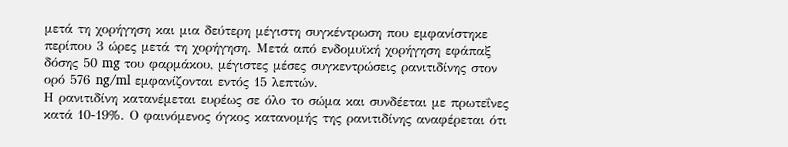μετά τη χορήγηση και μια δεύτερη μέγιστη συγκέντρωση που εμφανίστηκε περίπου 3 ώρες μετά τη χορήγηση. Μετά από ενδομυϊκή χορήγηση εφάπαξ δόσης 50 mg του φαρμάκου, μέγιστες μέσες συγκεντρώσεις ρανιτιδίνης στον ορό 576 ng/ml εμφανίζονται εντός 15 λεπτών.
Η ρανιτιδίνη κατανέμεται ευρέως σε όλο το σώμα και συνδέεται με πρωτεΐνες κατά 10-19%. Ο φαινόμενος όγκος κατανομής της ρανιτιδίνης αναφέρεται ότι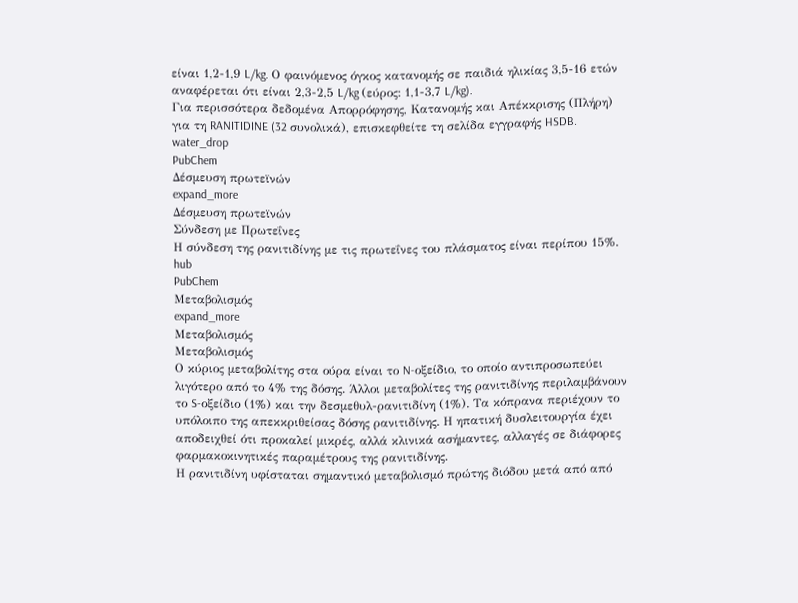είναι 1,2-1,9 L/kg. Ο φαινόμενος όγκος κατανομής σε παιδιά ηλικίας 3,5-16 ετών αναφέρεται ότι είναι 2,3-2,5 L/kg (εύρος: 1,1-3,7 L/kg).
Για περισσότερα δεδομένα Απορρόφησης, Κατανομής και Απέκκρισης (Πλήρη) για τη RANITIDINE (32 συνολικά), επισκεφθείτε τη σελίδα εγγραφής HSDB.
water_drop
PubChem
Δέσμευση πρωτεϊνών
expand_more
Δέσμευση πρωτεϊνών
Σύνδεση με Πρωτεΐνες
Η σύνδεση της ρανιτιδίνης με τις πρωτεΐνες του πλάσματος είναι περίπου 15%.
hub
PubChem
Μεταβολισμός
expand_more
Μεταβολισμός
Μεταβολισμός
Ο κύριος μεταβολίτης στα ούρα είναι το N-οξείδιο, το οποίο αντιπροσωπεύει λιγότερο από το 4% της δόσης. Άλλοι μεταβολίτες της ρανιτιδίνης περιλαμβάνουν το S-οξείδιο (1%) και την δεσμεθυλ-ρανιτιδίνη (1%). Τα κόπρανα περιέχουν το υπόλοιπο της απεκκριθείσας δόσης ρανιτιδίνης. Η ηπατική δυσλειτουργία έχει αποδειχθεί ότι προκαλεί μικρές, αλλά κλινικά ασήμαντες, αλλαγές σε διάφορες φαρμακοκινητικές παραμέτρους της ρανιτιδίνης.
Η ρανιτιδίνη υφίσταται σημαντικό μεταβολισμό πρώτης διόδου μετά από από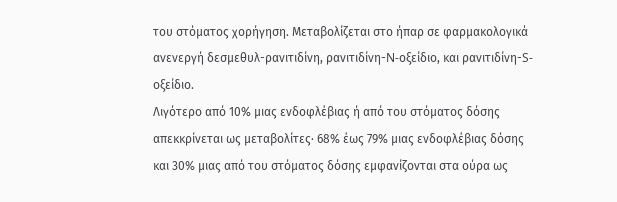του στόματος χορήγηση. Μεταβολίζεται στο ήπαρ σε φαρμακολογικά ανενεργή δεσμεθυλ-ρανιτιδίνη, ρανιτιδίνη-N-οξείδιο, και ρανιτιδίνη-S-οξείδιο.
Λιγότερο από 10% μιας ενδοφλέβιας ή από του στόματος δόσης απεκκρίνεται ως μεταβολίτες· 68% έως 79% μιας ενδοφλέβιας δόσης και 30% μιας από του στόματος δόσης εμφανίζονται στα ούρα ως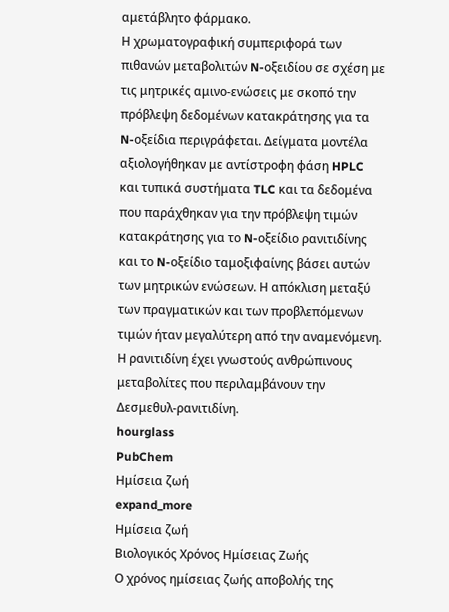αμετάβλητο φάρμακο.
Η χρωματογραφική συμπεριφορά των πιθανών μεταβολιτών N-οξειδίου σε σχέση με τις μητρικές αμινο-ενώσεις με σκοπό την πρόβλεψη δεδομένων κατακράτησης για τα N-οξείδια περιγράφεται. Δείγματα μοντέλα αξιολογήθηκαν με αντίστροφη φάση HPLC και τυπικά συστήματα TLC και τα δεδομένα που παράχθηκαν για την πρόβλεψη τιμών κατακράτησης για το N-οξείδιο ρανιτιδίνης και το N-οξείδιο ταμοξιφαίνης βάσει αυτών των μητρικών ενώσεων. Η απόκλιση μεταξύ των πραγματικών και των προβλεπόμενων τιμών ήταν μεγαλύτερη από την αναμενόμενη.
Η ρανιτιδίνη έχει γνωστούς ανθρώπινους μεταβολίτες που περιλαμβάνουν την Δεσμεθυλ-ρανιτιδίνη.
hourglass
PubChem
Ημίσεια ζωή
expand_more
Ημίσεια ζωή
Βιολογικός Χρόνος Ημίσειας Ζωής
Ο χρόνος ημίσειας ζωής αποβολής της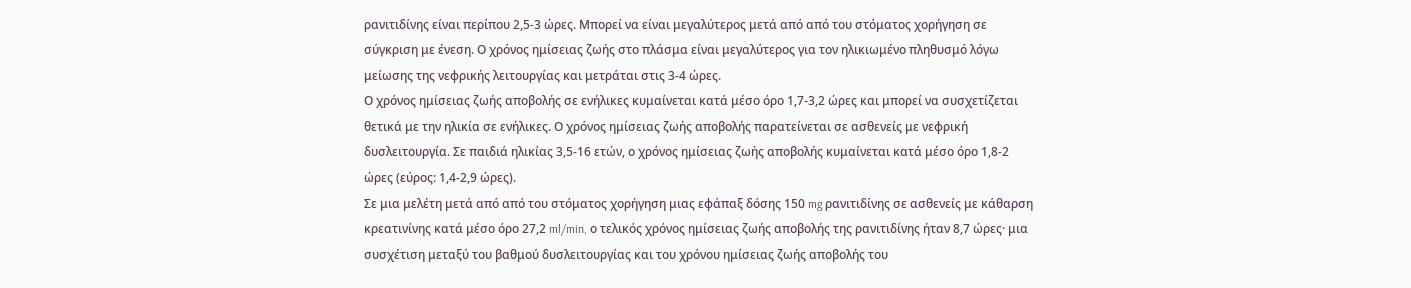ρανιτιδίνης είναι περίπου 2,5-3 ώρες. Μπορεί να είναι μεγαλύτερος μετά από από του στόματος χορήγηση σε σύγκριση με ένεση. Ο χρόνος ημίσειας ζωής στο πλάσμα είναι μεγαλύτερος για τον ηλικιωμένο πληθυσμό λόγω μείωσης της νεφρικής λειτουργίας και μετράται στις 3-4 ώρες.
Ο χρόνος ημίσειας ζωής αποβολής σε ενήλικες κυμαίνεται κατά μέσο όρο 1,7-3,2 ώρες και μπορεί να συσχετίζεται θετικά με την ηλικία σε ενήλικες. Ο χρόνος ημίσειας ζωής αποβολής παρατείνεται σε ασθενείς με νεφρική δυσλειτουργία. Σε παιδιά ηλικίας 3,5-16 ετών, ο χρόνος ημίσειας ζωής αποβολής κυμαίνεται κατά μέσο όρο 1,8-2 ώρες (εύρος: 1,4-2,9 ώρες).
Σε μια μελέτη μετά από από του στόματος χορήγηση μιας εφάπαξ δόσης 150 mg ρανιτιδίνης σε ασθενείς με κάθαρση κρεατινίνης κατά μέσο όρο 27,2 ml/min, ο τελικός χρόνος ημίσειας ζωής αποβολής της ρανιτιδίνης ήταν 8,7 ώρες· μια συσχέτιση μεταξύ του βαθμού δυσλειτουργίας και του χρόνου ημίσειας ζωής αποβολής του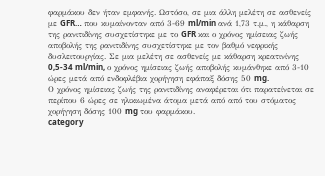φαρμάκου δεν ήταν εμφανής. Ωστόσο, σε μια άλλη μελέτη σε ασθενείς με GFR… που κυμαίνονταν από 3-69 ml/min ανά 1,73 τ.μ., η κάθαρση της ρανιτιδίνης συσχετίστηκε με το GFR και ο χρόνος ημίσειας ζωής αποβολής της ρανιτιδίνης συσχετίστηκε με τον βαθμό νεφρικής δυσλειτουργίας. Σε μια μελέτη σε ασθενείς με κάθαρση κρεατινίνης 0,5-34 ml/min, ο χρόνος ημίσειας ζωής αποβολής κυμάνθηκε από 3-10 ώρες μετά από ενδοφλέβια χορήγηση εφάπαξ δόσης 50 mg.
Ο χρόνος ημίσειας ζωής της ρανιτιδίνης αναφέρεται ότι παρατείνεται σε περίπου 6 ώρες σε ηλικιωμένα άτομα μετά από από του στόματος χορήγηση δόσης 100 mg του φαρμάκου.
category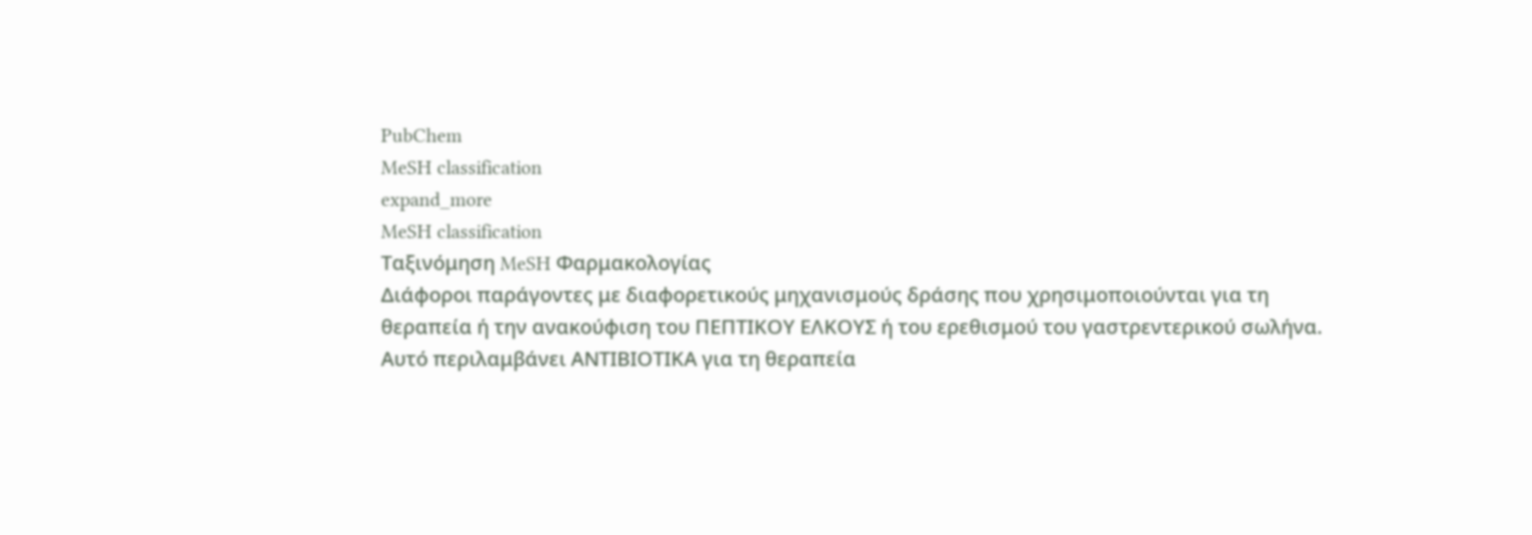PubChem
MeSH classification
expand_more
MeSH classification
Ταξινόμηση MeSH Φαρμακολογίας
Διάφοροι παράγοντες με διαφορετικούς μηχανισμούς δράσης που χρησιμοποιούνται για τη θεραπεία ή την ανακούφιση του ΠΕΠΤΙΚΟΥ ΕΛΚΟΥΣ ή του ερεθισμού του γαστρεντερικού σωλήνα. Αυτό περιλαμβάνει ΑΝΤΙΒΙΟΤΙΚΑ για τη θεραπεία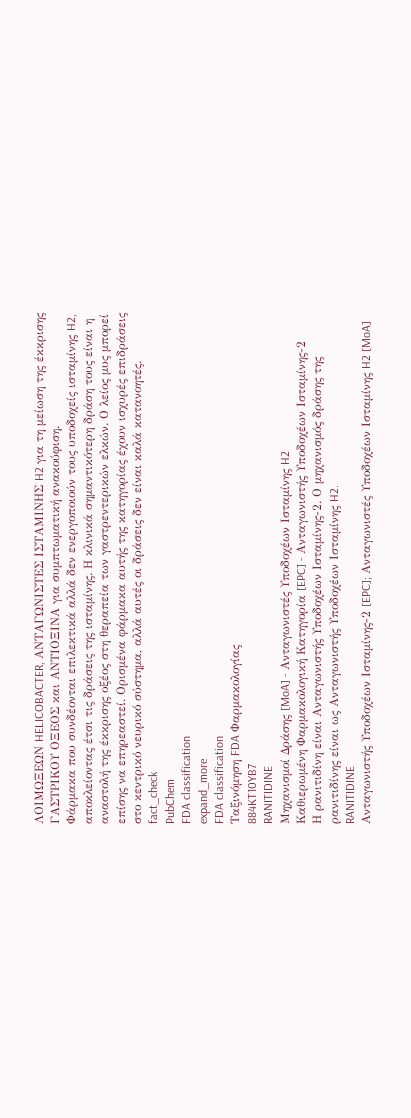ΛΟΙΜΩΞΕΩΝ HELICOBACTER, ΑΝΤΑΓΩΝΙΣΤΕΣ ΙΣΤΑΜΙΝΗΣ H2 για τη μείωση της έκκρισης ΓΑΣΤΡΙΚΟΥ ΟΞΕΟΣ και ΑΝΤΙΟΞΙΝΑ για συμπτωματική ανακούφιση.
Φάρμακα που συνδέονται επιλεκτικά αλλά δεν ενεργοποιούν τους υποδοχείς ισταμίνης H2, αποκλείοντας έτσι τις δράσεις της ισταμίνης. Η κλινικά σημαντικότερη δράση τους είναι η αναστολή της έκκρισης οξέος στη θεραπεία των γαστρεντερικών ελκών. Ο λείος μυς μπορεί επίσης να επηρεαστεί. Ορισμένα φάρμακα αυτής της κατηγορίας έχουν ισχυρές επιδράσεις στο κεντρικό νευρικό σύστημα, αλλά αυτές οι δράσεις δεν είναι καλά κατανοητές.
fact_check
PubChem
FDA classification
expand_more
FDA classification
Ταξινόμηση FDA Φαρμακολογίας
884KT10YB7
RANITIDINE
Μηχανισμοί Δράσης [MoA] - Ανταγωνιστές Υποδοχέων Ισταμίνης H2
Καθιερωμένη Φαρμακολογική Κατηγορία [EPC] - Ανταγωνιστής Υποδοχέων Ισταμίνης-2
Η ρανιτιδίνη είναι Ανταγωνιστής Υποδοχέων Ισταμίνης-2. Ο μηχανισμός δράσης της ρανιτιδίνης είναι ως Ανταγωνιστής Υποδοχέων Ισταμίνης H2.
RANITIDINE
Ανταγωνιστής Υποδοχέων Ισταμίνης-2 [EPC]; Ανταγωνιστές Υποδοχέων Ισταμίνης H2 [MoA]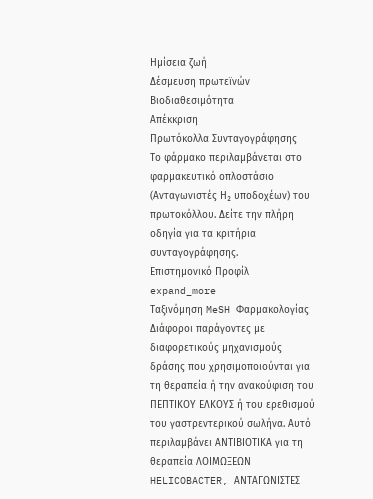Ημίσεια ζωή
Δέσμευση πρωτεϊνών
Βιοδιαθεσιμότητα
Απέκκριση
Πρωτόκολλα Συνταγογράφησης
Το φάρμακο περιλαμβάνεται στο φαρμακευτικό οπλοστάσιο (Ανταγωνιστές Η₂ υποδοχέων) του πρωτοκόλλου. Δείτε την πλήρη οδηγία για τα κριτήρια συνταγογράφησης.
Επιστημονικό Προφίλ
expand_more
Ταξινόμηση MeSH Φαρμακολογίας
Διάφοροι παράγοντες με διαφορετικούς μηχανισμούς δράσης που χρησιμοποιούνται για τη θεραπεία ή την ανακούφιση του ΠΕΠΤΙΚΟΥ ΕΛΚΟΥΣ ή του ερεθισμού του γαστρεντερικού σωλήνα. Αυτό περιλαμβάνει ΑΝΤΙΒΙΟΤΙΚΑ για τη θεραπεία ΛΟΙΜΩΞΕΩΝ HELICOBACTER, ΑΝΤΑΓΩΝΙΣΤΕΣ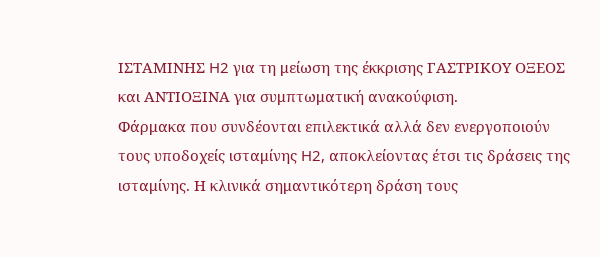ΙΣΤΑΜΙΝΗΣ H2 για τη μείωση της έκκρισης ΓΑΣΤΡΙΚΟΥ ΟΞΕΟΣ και ΑΝΤΙΟΞΙΝΑ για συμπτωματική ανακούφιση.
Φάρμακα που συνδέονται επιλεκτικά αλλά δεν ενεργοποιούν τους υποδοχείς ισταμίνης H2, αποκλείοντας έτσι τις δράσεις της ισταμίνης. Η κλινικά σημαντικότερη δράση τους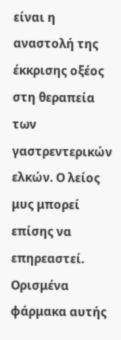είναι η αναστολή της έκκρισης οξέος στη θεραπεία των γαστρεντερικών ελκών. Ο λείος μυς μπορεί επίσης να επηρεαστεί. Ορισμένα φάρμακα αυτής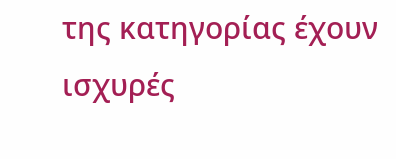της κατηγορίας έχουν ισχυρές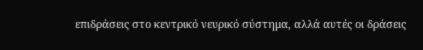επιδράσεις στο κεντρικό νευρικό σύστημα, αλλά αυτές οι δράσεις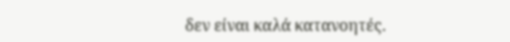δεν είναι καλά κατανοητές.